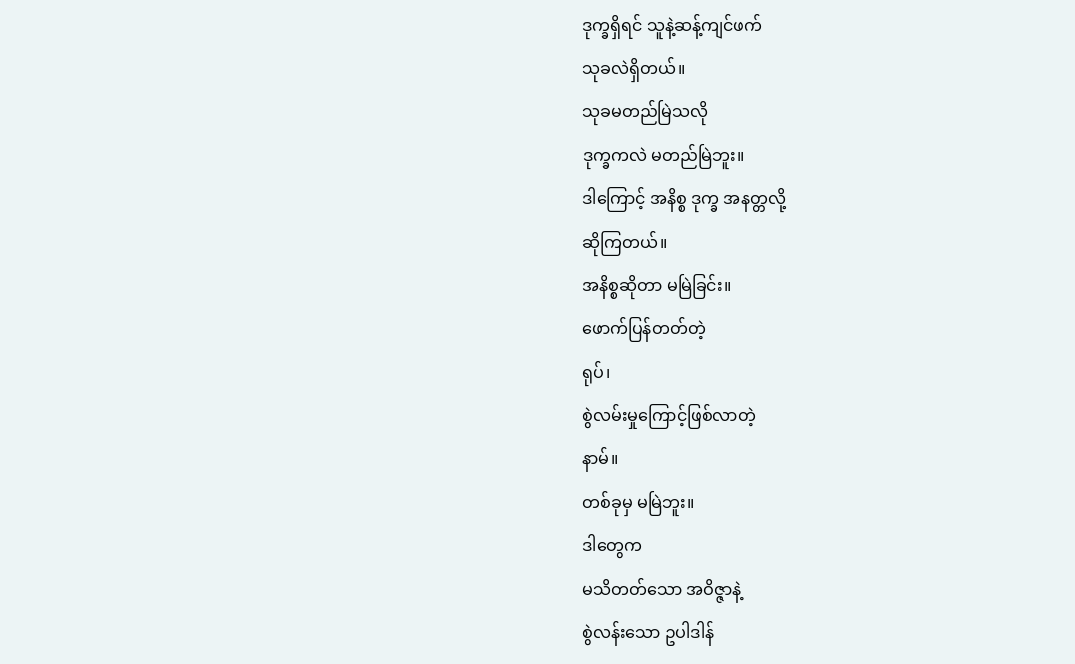ဒုက္ခရှိရင် သူနဲ့ဆန့်ကျင်ဖက်
သုခလဲရှိတယ်။
သုခမတည်မြဲသလို
ဒုက္ခကလဲ မတည်မြဲဘူး။
ဒါကြောင့် အနိစ္စ ဒုက္ခ အနတ္တလို့
ဆိုကြတယ်။
အနိစ္စဆိုတာ မမြဲခြင်း။
ဖောက်ပြန်တတ်တဲ့
ရုပ်၊
စွဲလမ်းမှုကြောင့်ဖြစ်လာတဲ့
နာမ်။
တစ်ခုမှ မမြဲဘူး။
ဒါတွေက
မသိတတ်သော အဝိဇ္ဇာနဲ့
စွဲလန်းသော ဥပါဒါန်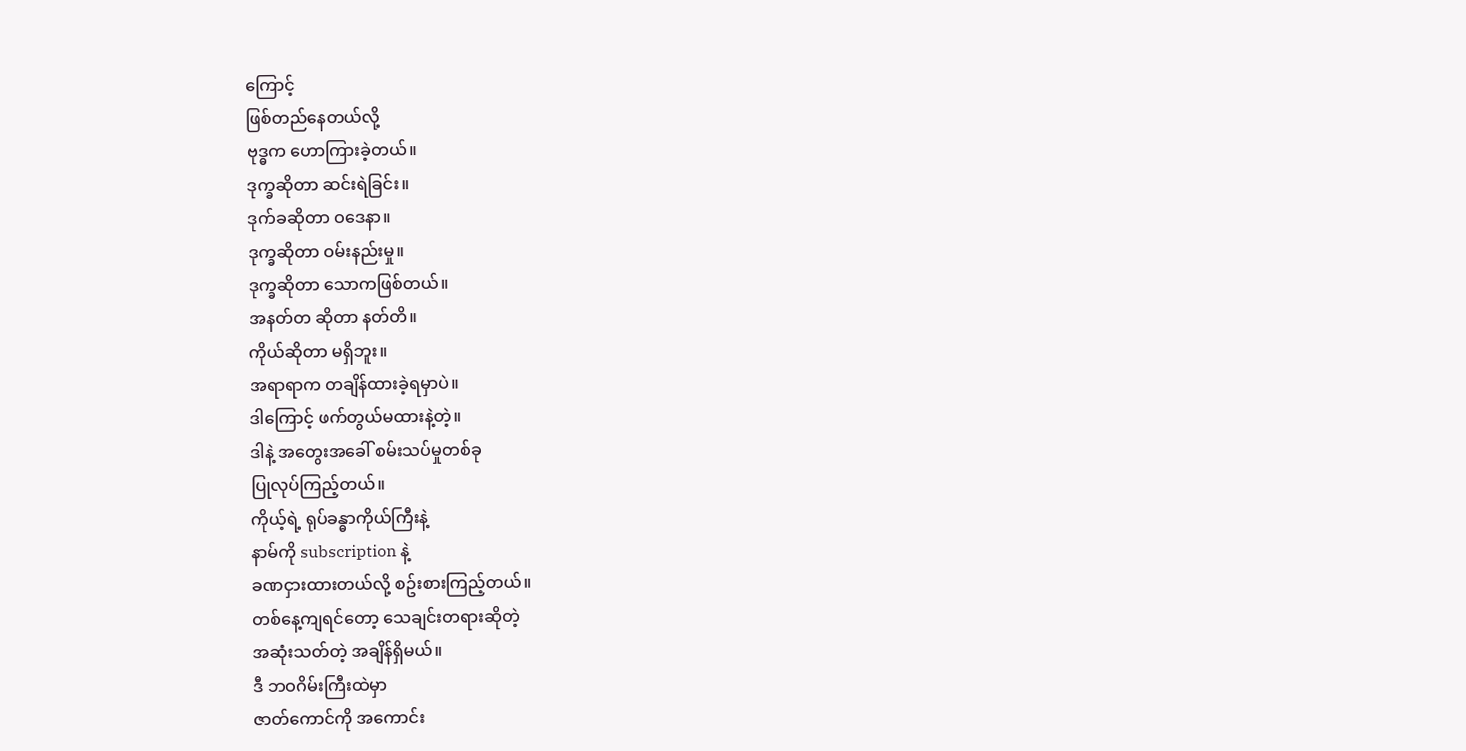ကြောင့်
ဖြစ်တည်နေတယ်လို့
ဗုဒ္ဓက ဟောကြားခဲ့တယ်။
ဒုက္ခဆိုတာ ဆင်းရဲခြင်း။
ဒုက်ခဆိုတာ ဝဒေနာ။
ဒုက္ခဆိုတာ ဝမ်းနည်းမှု။
ဒုက္ခဆိုတာ သောကဖြစ်တယ်။
အနတ်တ ဆိုတာ နတ်တိ။
ကိုယ်ဆိုတာ မရှိဘူး။
အရာရာက တချိန်ထားခဲ့ရမှာပဲ။
ဒါကြောင့် ဖက်တွယ်မထားနဲ့တဲ့။
ဒါနဲ့ အတွေးအခေါ် စမ်းသပ်မှုတစ်ခု
ပြုလုပ်ကြည့်တယ်။
ကိုယ့်ရဲ့ ရုပ်ခန္ဓာကိုယ်ကြီးနဲ့
နာမ်ကို subscription နဲ့
ခဏငှားထားတယ်လို့ စဥ်းစားကြည့်တယ်။
တစ်နေ့ကျရင်တော့ သေချင်းတရားဆိုတဲ့
အဆုံးသတ်တဲ့ အချိန်ရှိမယ်။
ဒီ ဘဝဂိမ်းကြီးထဲမှာ
ဇာတ်ကောင်ကို အကောင်း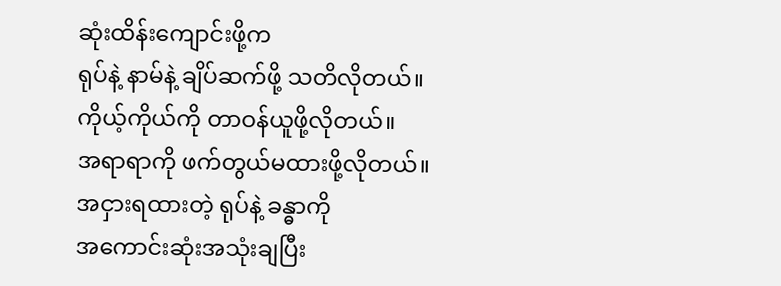ဆုံးထိန်းကျောင်းဖို့က
ရုပ်နဲ့ နာမ်နဲ့ ချိပ်ဆက်ဖို့ သတိလိုတယ်။
ကိုယ့်ကိုယ်ကို တာဝန်ယူဖို့လိုတယ်။
အရာရာကို ဖက်တွယ်မထားဖို့လိုတယ်။
အငှားရထားတဲ့ ရုပ်နဲ့ ခန္ဓာကို
အကောင်းဆုံးအသုံးချပြီး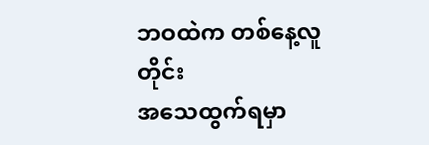ဘဝထဲက တစ်နေ့လူတိုင်း
အသေထွက်ရမှာ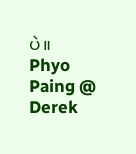ပဲ။
Phyo Paing @ Derek